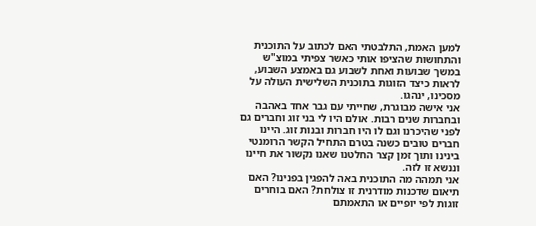למען האמת, התלבטתי האם לכתוב על התוכנית והתחושות שהציפו אותי כאשר צפיתי במוצ"ש במשך שבועות ואחת לשבוע גם באמצע השבוע, לראות כיצד הזוגות בתוכנית השלישית העולה על מסכינו, ינהגו.
אני אישה מבוגרת, שחייתי עם גבר אחד באהבה ובחברות שנים רבות. אולם היו לי בני זוג וחברים גם לפני שהיכרנו וגם לו היו חברות ובנות זוג. היינו חברים טובים כשנה בטרם התחיל הקשר הרומנטי בינינו ותוך זמן קצר החלטנו שאנו נקשור את חיינו וננשא זו לזה.
אני תמהה מה התוכנית באה להפגין בפנינו? האם תיאום שדכנות מודרנית זו צולחת? האם בוחרים זוגות לפי יופיים או התאמתם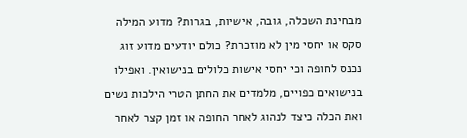מבחינת השכלה, גובה, אישיות, בגרות? מדוע המילה סקס או יחסי מין לא מוזכרת? כולם יודעים מדוע זוג נכנס לחופה וכי יחסי אישות כלולים בנישואין. ואפילו בנישואים כפויים, מלמדים את החתן הטרי הילכות נשים ואת הכלה כיצד לנהוג לאחר החופה או זמן קצר לאחר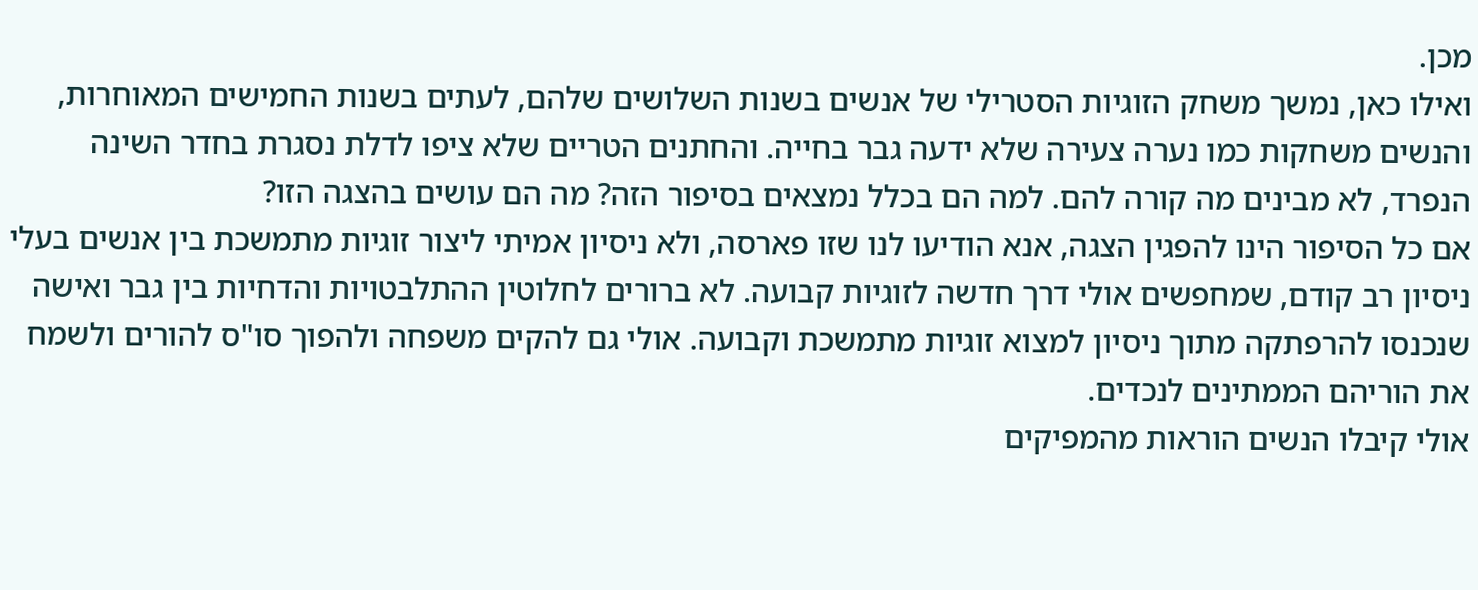מכן.
ואילו כאן, נמשך משחק הזוגיות הסטרילי של אנשים בשנות השלושים שלהם, לעתים בשנות החמישים המאוחרות, והנשים משחקות כמו נערה צעירה שלא ידעה גבר בחייה. והחתנים הטריים שלא ציפו לדלת נסגרת בחדר השינה הנפרד, לא מבינים מה קורה להם. למה הם בכלל נמצאים בסיפור הזה? מה הם עושים בהצגה הזו?
אם כל הסיפור הינו להפגין הצגה, אנא הודיעו לנו שזו פארסה, ולא ניסיון אמיתי ליצור זוגיות מתמשכת בין אנשים בעלי ניסיון רב קודם, שמחפשים אולי דרך חדשה לזוגיות קבועה. לא ברורים לחלוטין ההתלבטויות והדחיות בין גבר ואישה שנכנסו להרפתקה מתוך ניסיון למצוא זוגיות מתמשכת וקבועה. אולי גם להקים משפחה ולהפוך סו"ס להורים ולשמח את הוריהם הממתינים לנכדים.
אולי קיבלו הנשים הוראות מהמפיקים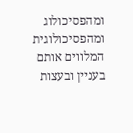ומהפסיכולוג ומהפסיכולוגית המלווים אותם בעניין ובעצות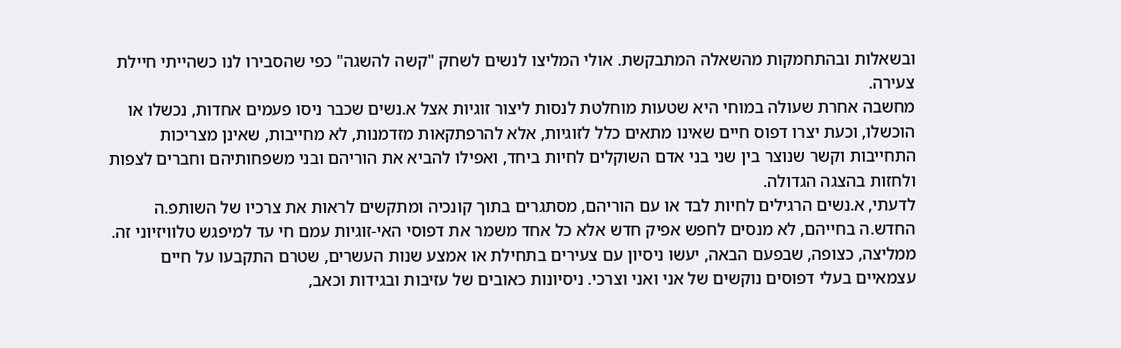ובשאלות ובהתחמקות מהשאלה המתבקשת. אולי המליצו לנשים לשחק "קשה להשגה" כפי שהסבירו לנו כשהייתי חיילת צעירה.
מחשבה אחרת שעולה במוחי היא שטעות מוחלטת לנסות ליצור זוגיות אצל א.נשים שכבר ניסו פעמים אחדות, נכשלו או הוכשלו, וכעת יצרו דפוס חיים שאינו מתאים כלל לזוגיות, אלא להרפתקאות מזדמנות, לא מחייבות, שאינן מצריכות התחייבות וקשר שנוצר בין שני בני אדם השוקלים לחיות ביחד, ואפילו להביא את הוריהם ובני משפחותיהם וחברים לצפות ולחזות בהצגה הגדולה.
לדעתי, א.נשים הרגילים לחיות לבד או עם הוריהם, מסתגרים בתוך קונכיה ומתקשים לראות את צרכיו של השותפ.ה החדש.ה בחייהם, לא מנסים לחפש אפיק חדש אלא כל אחד משמר את דפוסי האי-זוגיות עמם חי עד למיפגש טלוויזיוני זה.
ממליצה, כצופה, שבפעם הבאה, יעשו ניסיון עם צעירים בתחילת או אמצע שנות העשרים, שטרם התקבעו על חיים עצמאיים בעלי דפוסים נוקשים של אני ואני וצרכי. ניסיונות כאובים של עזיבות ובגידות וכאב,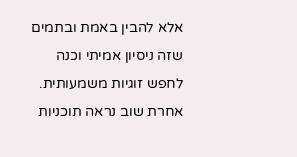אלא להבין באמת ובתמים שזה ניסיון אמיתי וכנה לחפש זוגיות משמעותית. אחרת שוב נראה תוכניות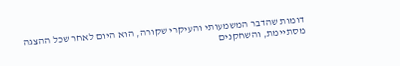דומות שהדבר המשמעותי והעיקרי שקורה, הוא היום לאחר שכל ההצגה מסתיימת, והשחקנים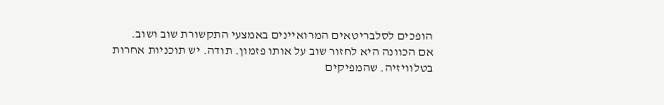הופכים לסלבריטאים המרואיינים באמצעי התקשורת שוב ושוב.
אם הכוונה היא לחזור שוב על אותו פזמון. תודה. יש תוכניות אחרות בטלוויזיה. שהמפיקים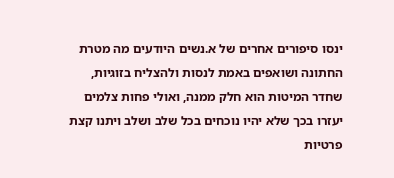ינסו סיפורים אחרים של א.נשים היודעים מה מטרת החתונה ושואפים באמת לנסות ולהצליח בזוגיות, שחדר המיטות הוא חלק ממנה, ואולי פחות צלמים יעזרו בכך שלא יהיו נוכחים בכל שלב ושלב ויתנו קצת פרטיות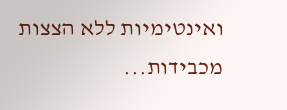ואינטימיות ללא הצצות מכבידות...